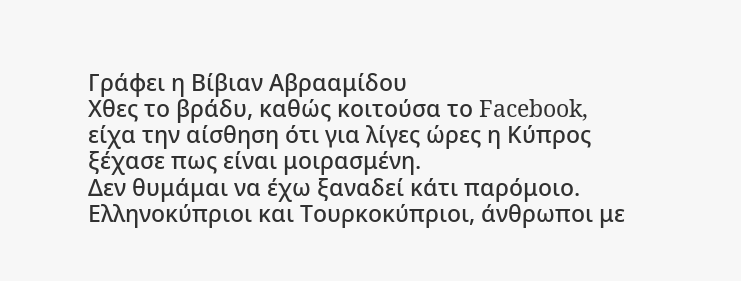Γράφει η Βίβιαν Αβρααμίδου
Χθες το βράδυ, καθώς κοιτούσα το Facebook, είχα την αίσθηση ότι για λίγες ώρες η Κύπρος ξέχασε πως είναι μοιρασμένη.
Δεν θυμάμαι να έχω ξαναδεί κάτι παρόμοιο. Ελληνοκύπριοι και Τουρκοκύπριοι, άνθρωποι με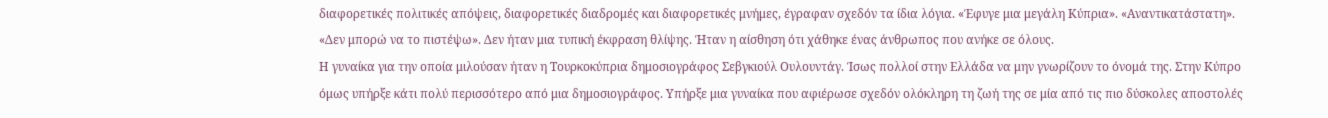διαφορετικές πολιτικές απόψεις, διαφορετικές διαδρομές και διαφορετικές μνήμες, έγραφαν σχεδόν τα ίδια λόγια. «Έφυγε μια μεγάλη Κύπρια». «Αναντικατάστατη». «Δεν μπορώ να το πιστέψω». Δεν ήταν μια τυπική έκφραση θλίψης. Ήταν η αίσθηση ότι χάθηκε ένας άνθρωπος που ανήκε σε όλους.
Η γυναίκα για την οποία μιλούσαν ήταν η Τουρκοκύπρια δημοσιογράφος Σεβγκιούλ Ουλουντάγ. Ίσως πολλοί στην Ελλάδα να μην γνωρίζουν το όνομά της. Στην Κύπρο όμως υπήρξε κάτι πολύ περισσότερο από μια δημοσιογράφος. Υπήρξε μια γυναίκα που αφιέρωσε σχεδόν ολόκληρη τη ζωή της σε μία από τις πιο δύσκολες αποστολές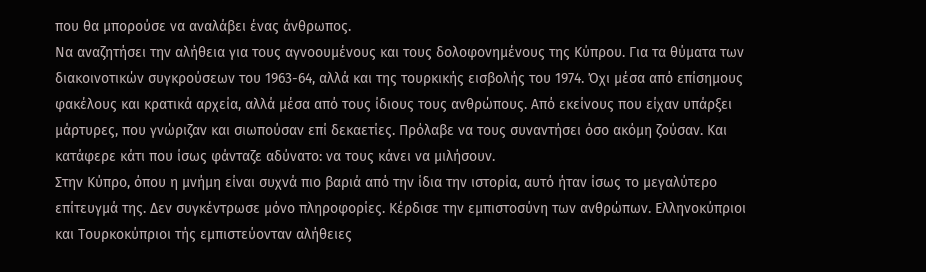που θα μπορούσε να αναλάβει ένας άνθρωπος.
Να αναζητήσει την αλήθεια για τους αγνοουμένους και τους δολοφονημένους της Κύπρου. Για τα θύματα των διακοινοτικών συγκρούσεων του 1963-64, αλλά και της τουρκικής εισβολής του 1974. Όχι μέσα από επίσημους φακέλους και κρατικά αρχεία, αλλά μέσα από τους ίδιους τους ανθρώπους. Από εκείνους που είχαν υπάρξει μάρτυρες, που γνώριζαν και σιωπούσαν επί δεκαετίες. Πρόλαβε να τους συναντήσει όσο ακόμη ζούσαν. Και κατάφερε κάτι που ίσως φάνταζε αδύνατο: να τους κάνει να μιλήσουν.
Στην Κύπρο, όπου η μνήμη είναι συχνά πιο βαριά από την ίδια την ιστορία, αυτό ήταν ίσως το μεγαλύτερο επίτευγμά της. Δεν συγκέντρωσε μόνο πληροφορίες. Κέρδισε την εμπιστοσύνη των ανθρώπων. Ελληνοκύπριοι και Τουρκοκύπριοι τής εμπιστεύονταν αλήθειες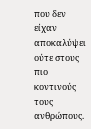που δεν είχαν αποκαλύψει ούτε στους πιο κοντινούς τους ανθρώπους.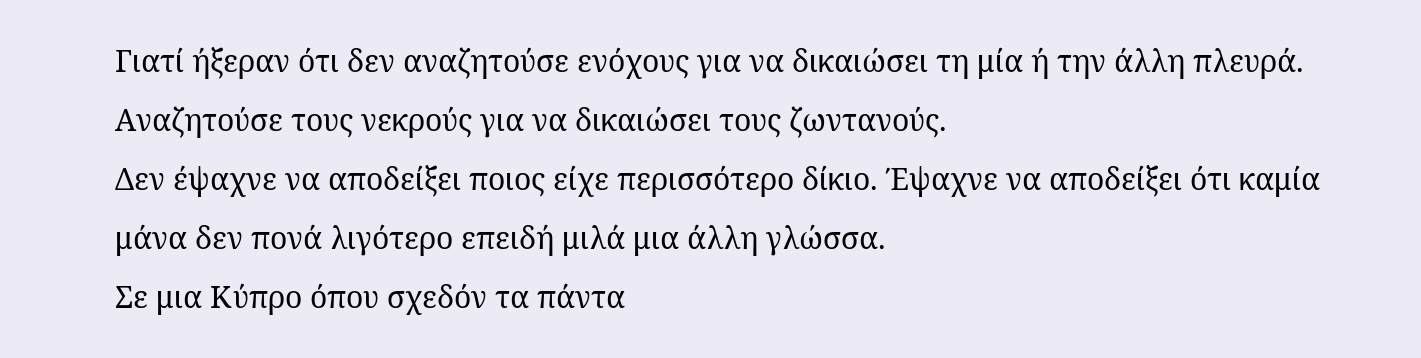Γιατί ήξεραν ότι δεν αναζητούσε ενόχους για να δικαιώσει τη μία ή την άλλη πλευρά. Αναζητούσε τους νεκρούς για να δικαιώσει τους ζωντανούς.
Δεν έψαχνε να αποδείξει ποιος είχε περισσότερο δίκιο. Έψαχνε να αποδείξει ότι καμία μάνα δεν πονά λιγότερο επειδή μιλά μια άλλη γλώσσα.
Σε μια Κύπρο όπου σχεδόν τα πάντα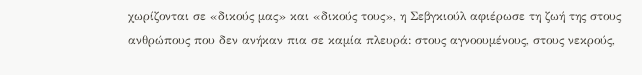χωρίζονται σε «δικούς μας» και «δικούς τους», η Σεβγκιούλ αφιέρωσε τη ζωή της στους ανθρώπους που δεν ανήκαν πια σε καμία πλευρά: στους αγνοουμένους, στους νεκρούς,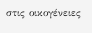στις οικογένειες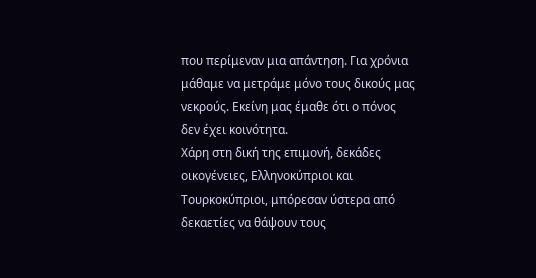που περίμεναν μια απάντηση. Για χρόνια μάθαμε να μετράμε μόνο τους δικούς μας νεκρούς. Εκείνη μας έμαθε ότι ο πόνος δεν έχει κοινότητα.
Χάρη στη δική της επιμονή, δεκάδες οικογένειες, Ελληνοκύπριοι και Τουρκοκύπριοι, μπόρεσαν ύστερα από δεκαετίες να θάψουν τους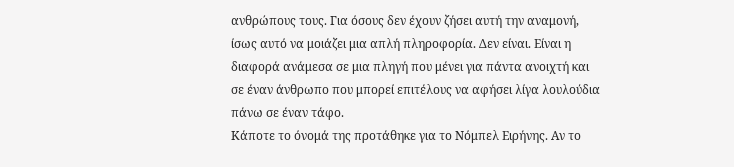ανθρώπους τους. Για όσους δεν έχουν ζήσει αυτή την αναμονή, ίσως αυτό να μοιάζει μια απλή πληροφορία. Δεν είναι. Είναι η διαφορά ανάμεσα σε μια πληγή που μένει για πάντα ανοιχτή και σε έναν άνθρωπο που μπορεί επιτέλους να αφήσει λίγα λουλούδια πάνω σε έναν τάφο.
Κάποτε το όνομά της προτάθηκε για το Νόμπελ Ειρήνης. Αν το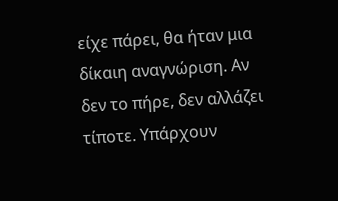είχε πάρει, θα ήταν μια δίκαιη αναγνώριση. Αν δεν το πήρε, δεν αλλάζει τίποτε. Υπάρχουν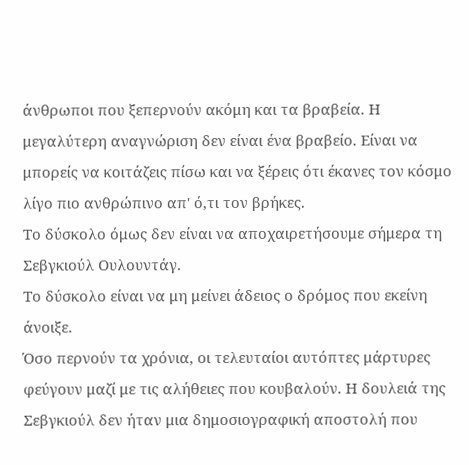άνθρωποι που ξεπερνούν ακόμη και τα βραβεία. Η μεγαλύτερη αναγνώριση δεν είναι ένα βραβείο. Είναι να μπορείς να κοιτάζεις πίσω και να ξέρεις ότι έκανες τον κόσμο λίγο πιο ανθρώπινο απ' ό,τι τον βρήκες.
Το δύσκολο όμως δεν είναι να αποχαιρετήσουμε σήμερα τη Σεβγκιούλ Ουλουντάγ.
Το δύσκολο είναι να μη μείνει άδειος ο δρόμος που εκείνη άνοιξε.
Όσο περνούν τα χρόνια, οι τελευταίοι αυτόπτες μάρτυρες φεύγουν μαζί με τις αλήθειες που κουβαλούν. Η δουλειά της Σεβγκιούλ δεν ήταν μια δημοσιογραφική αποστολή που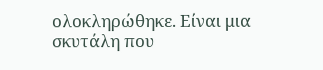ολοκληρώθηκε. Είναι μια σκυτάλη που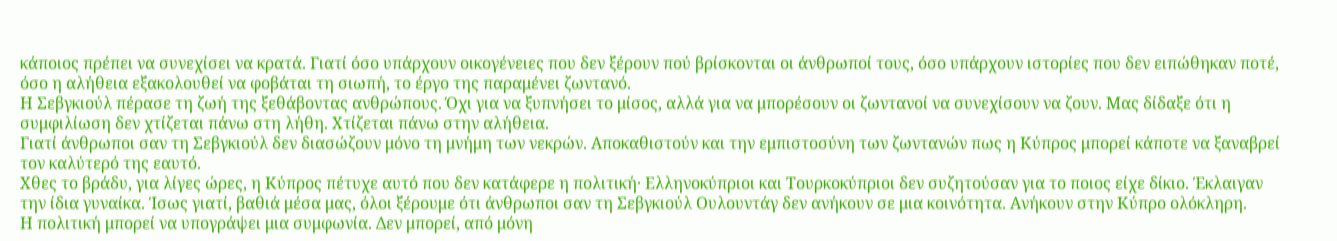κάποιος πρέπει να συνεχίσει να κρατά. Γιατί όσο υπάρχουν οικογένειες που δεν ξέρουν πού βρίσκονται οι άνθρωποί τους, όσο υπάρχουν ιστορίες που δεν ειπώθηκαν ποτέ, όσο η αλήθεια εξακολουθεί να φοβάται τη σιωπή, το έργο της παραμένει ζωντανό.
Η Σεβγκιούλ πέρασε τη ζωή της ξεθάβοντας ανθρώπους. Όχι για να ξυπνήσει το μίσος, αλλά για να μπορέσουν οι ζωντανοί να συνεχίσουν να ζουν. Μας δίδαξε ότι η συμφιλίωση δεν χτίζεται πάνω στη λήθη. Χτίζεται πάνω στην αλήθεια.
Γιατί άνθρωποι σαν τη Σεβγκιούλ δεν διασώζουν μόνο τη μνήμη των νεκρών. Αποκαθιστούν και την εμπιστοσύνη των ζωντανών πως η Κύπρος μπορεί κάποτε να ξαναβρεί τον καλύτερό της εαυτό.
Χθες το βράδυ, για λίγες ώρες, η Κύπρος πέτυχε αυτό που δεν κατάφερε η πολιτική· Ελληνοκύπριοι και Τουρκοκύπριοι δεν συζητούσαν για το ποιος είχε δίκιο. Έκλαιγαν την ίδια γυναίκα. Ίσως γιατί, βαθιά μέσα μας, όλοι ξέρουμε ότι άνθρωποι σαν τη Σεβγκιούλ Ουλουντάγ δεν ανήκουν σε μια κοινότητα. Ανήκουν στην Κύπρο ολόκληρη.
Η πολιτική μπορεί να υπογράψει μια συμφωνία. Δεν μπορεί, από μόνη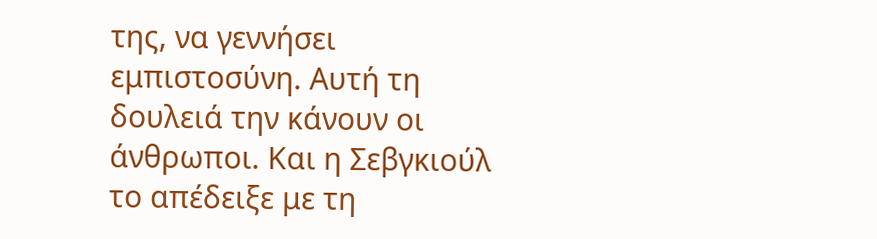της, να γεννήσει εμπιστοσύνη. Αυτή τη δουλειά την κάνουν οι άνθρωποι. Και η Σεβγκιούλ το απέδειξε με τη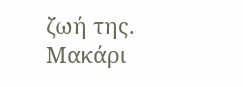ζωή της.
Μακάρι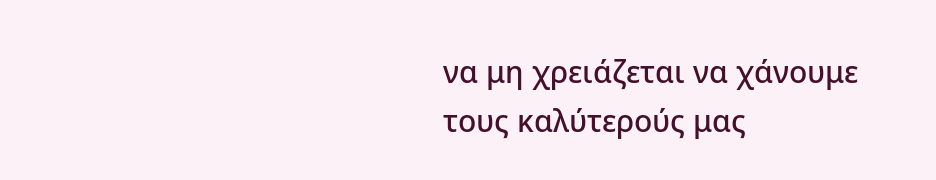να μη χρειάζεται να χάνουμε τους καλύτερούς μας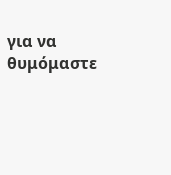για να θυμόμαστε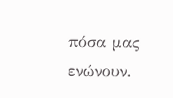πόσα μας ενώνουν.